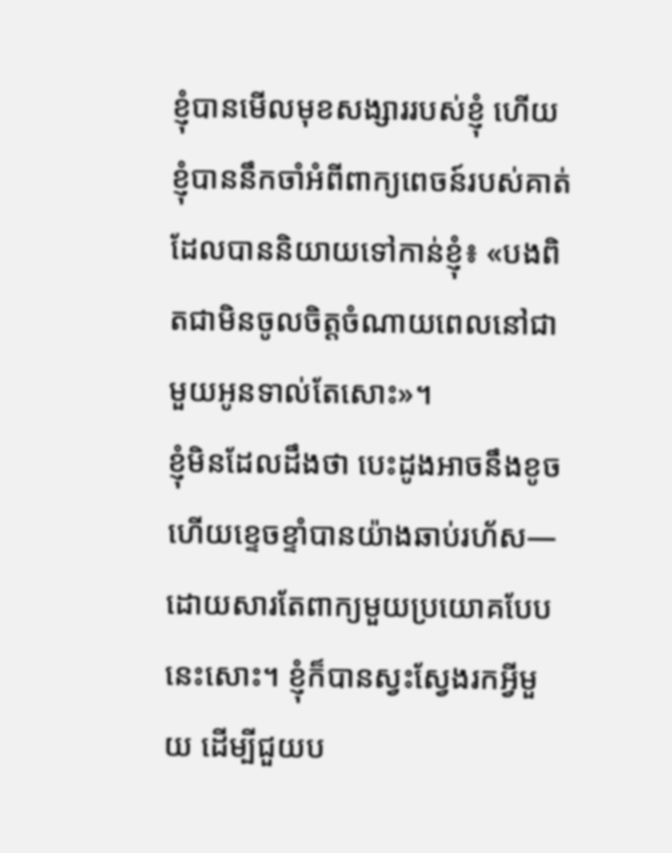ខ្ញុំបានមើលមុខសង្សាររបស់ខ្ញុំ ហើយខ្ញុំបាននឹកចាំអំពីពាក្យពេចន៍របស់គាត់ដែលបាននិយាយទៅកាន់ខ្ញុំ៖ «បងពិតជាមិនចូលចិត្តចំណាយពេលនៅជាមួយអូនទាល់តែសោះ»។
ខ្ញុំមិនដែលដឹងថា បេះដូងអាចនឹងខូច ហើយខ្ទេចខ្ទាំបានយ៉ាងឆាប់រហ័ស—ដោយសារតែពាក្យមួយប្រយោគបែបនេះសោះ។ ខ្ញុំក៏បានស្វះស្វែងរកអ្វីមួយ ដើម្បីជួយប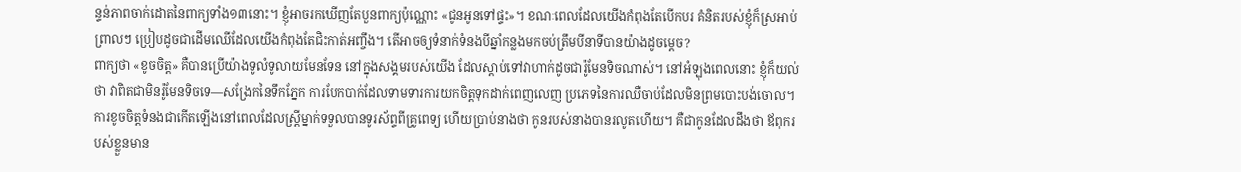ន្ទន់ភាពចាក់ដោតនៃពាក្យទាំង១៣នោះ។ ខ្ញុំអាចរកឃើញតែបួនពាក្យប៉ុណ្ណោះ «ជូនអូនទៅផ្ទះ»។ ខណៈពេលដែលយើងកំពុងតែបើកបរ គំនិតរបស់ខ្ញុំក៏ស្រអាប់ព្រាលៗ ប្រៀបដូចជាដើមឈើដែលយើងកំពុងតែជិះកាត់អញ្ចឹង។ តើអាចឲ្យទំនាក់ទំនងបីឆ្នាំកន្លងមកចប់ត្រឹមបីនាទីបានយ៉ាងដូចម្ដេច?
ពាក្យថា «ខូចចិត្ត» គឺបានប្រើយ៉ាងទូលំទូលាយមែនទែន នៅក្នុងសង្គមរបស់យើង ដែលស្ដាប់ទៅវាហាក់ដូចជារ៉ូមែនទិចណាស់។ នៅអំឡុងពេលនោះ ខ្ញុំក៏យល់ថា វាពិតជាមិនរ៉ូមែនទិចទេ—សង្រែកនៃទឹកភ្នែក ការបែកបាក់ដែលទាមទារការយកចិត្តទុកដាក់ពេញលេញ ប្រភេទនៃការឈឺចាប់ដែលមិនព្រមបោះបង់ចោល។
ការខូចចិត្តទំនងជាកើតឡើងនៅពេលដែលស្ត្រីម្នាក់ទទួលបានទូរស័ព្ទពីគ្រូពេទ្យ ហើយប្រាប់នាងថា កូនរបស់នាងបានរលូតហើយ។ គឺជាកូនដែលដឹងថា ឪពុករបស់ខ្លួនមាន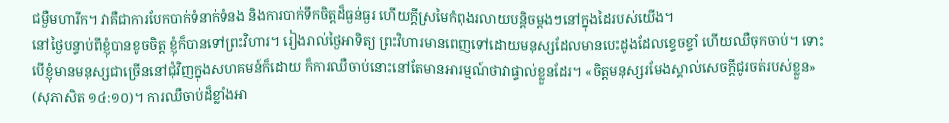ជម្ងឺមហារីក។ វាគឺជាការបែកបាក់ទំនាក់ទំនង និងការបាក់ទឹកចិត្តដ៏ធ្ងន់ធ្ងរ ហើយក្ដីស្រមៃកំពុងរលាយបន្តិចម្ដងៗនៅក្នុងដៃរបស់យើង។
នៅថ្ងៃបន្ទាប់ពីខ្ញុំបានខូចចិត្ត ខ្ញុំក៏បានទៅព្រះវិហារ។ រៀងរាល់ថ្ងៃអាទិត្យ ព្រះវិហារមានពេញទៅដោយមនុស្សដែលមានបេះដូងដែលខ្ទេចខ្ទាំ ហើយឈឺចុកចាប់។ ទោះបើខ្ញុំមានមនុស្សជាច្រើននៅជុំវិញក្នុងសហគមន៍ក៏ដោយ ក៏ការឈឺចាប់នោះនៅតែមានអារម្មណ៍ថាវាផ្ទាល់ខ្លួនដែរ។ «ចិត្តមនុស្សរមែងស្គាល់សេចក្តីជូរចត់របស់ខ្លួន» (សុភាសិត ១៤:១០)។ ការឈឺចាប់ដ៏ខ្លាំងអា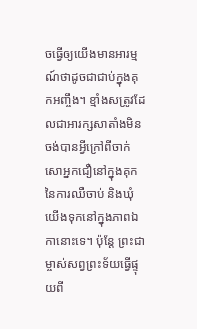ចធ្វើឲ្យយើងមានអារម្មណ៍ថាដូចជាជាប់ក្នុងគុកអញ្ចឹង។ ខ្មាំងសត្រូវដែលជាអារក្សសាតាំងមិនចង់បានអ្វីក្រៅពីចាក់សោអ្នកជឿនៅក្នុងគុកនៃការឈឺចាប់ និងឃុំយើងទុកនៅក្នុងភាពឯកានោះទេ។ ប៉ុន្តែ ព្រះជាម្ចាស់សព្វព្រះទ័យធ្វើផ្ទុយពី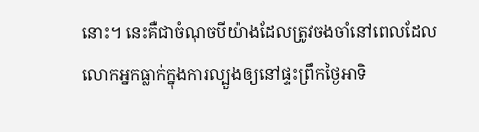នោះ។ នេះគឺជាចំណុចបីយ៉ាងដែលត្រូវចងចាំនៅពេលដែលលោកអ្នកធ្លាក់ក្នុងការល្បួងឲ្យនៅផ្ទះព្រឹកថ្ងៃអាទិ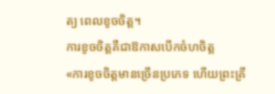ត្យ ពេលខូចចិត្ត។
ការខូចចិត្តគឺជាឱកាសបើកចំហចិត្ត
«ការខូចចិត្តមានច្រើនប្រភេទ ហើយព្រះគ្រី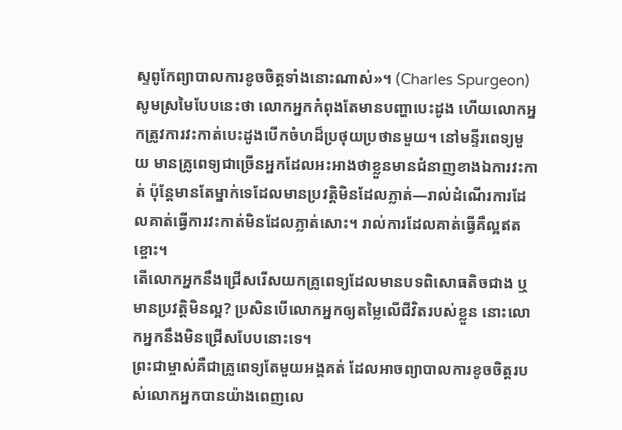ស្ទពូកែព្យាបាលការខូចចិត្តទាំងនោះណាស់»។ (Charles Spurgeon)
សូមស្រមៃបែបនេះថា លោកអ្នកកំពុងតែមានបញ្ហាបេះដូង ហើយលោកអ្នកត្រូវការវះកាត់បេះដូងបើកចំហដ៏ប្រថុយប្រថានមួយ។ នៅមន្ទីរពេទ្យមួយ មានគ្រូពេទ្យជាច្រើនអ្នកដែលអះអាងថាខ្លួនមានជំនាញខាងឯការវះកាត់ ប៉ុន្តែមានតែម្នាក់ទេដែលមានប្រវត្តិមិនដែលភ្លាត់—រាល់ដំណើរការដែលគាត់ធ្វើការវះកាត់មិនដែលភ្លាត់សោះ។ រាល់ការដែលគាត់ធ្វើគឺល្អឥតខ្ចោះ។
តើលោកអ្នកនឹងជ្រើសរើសយកគ្រូពេទ្យដែលមានបទពិសោធតិចជាង ឬមានប្រវត្តិមិនល្អ? ប្រសិនបើលោកអ្នកឲ្យតម្លៃលើជីវិតរបស់ខ្លួន នោះលោកអ្នកនឹងមិនជ្រើសបែបនោះទេ។
ព្រះជាម្ចាស់គឺជាគ្រូពេទ្យតែមួយអង្គគត់ ដែលអាចព្យាបាលការខូចចិត្តរបស់លោកអ្នកបានយ៉ាងពេញលេ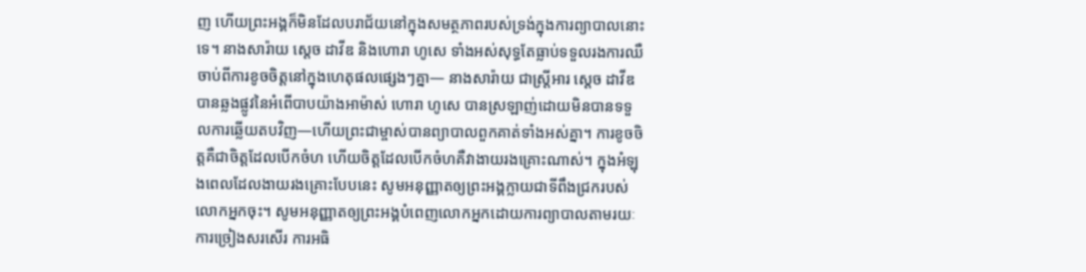ញ ហើយព្រះអង្គក៏មិនដែលបរាជ័យនៅក្នុងសមត្ថភាពរបស់ទ្រង់ក្នុងការព្យាបាលនោះទេ។ នាងសារ៉ាយ ស្ដេច ដាវីឌ និងហោរា ហូសេ ទាំងអស់សុទ្ធតែធ្លាប់ទទួលរងការឈឺចាប់ពីការខូចចិត្តនៅក្នុងហេតុផលផ្សេងៗគ្នា— នាងសារ៉ាយ ជាស្ត្រីអារ ស្ដេច ដាវីឌ បានឆ្លងផ្លូវនៃអំពើបាបយ៉ាងអាម៉ាស់ ហោរា ហូសេ បានស្រឡាញ់ដោយមិនបានទទួលការឆ្លើយតបវិញ—ហើយព្រះជាម្ចាស់បានព្យាបាលពួកគាត់ទាំងអស់គ្នា។ ការខូចចិត្តគឺជាចិត្តដែលបើកចំហ ហើយចិត្តដែលបើកចំហគឺវាងាយរងគ្រោះណាស់។ ក្នុងអំឡុងពេលដែលងាយរងគ្រោះបែបនេះ សូមអនុញ្ញាតឲ្យព្រះអង្គក្លាយជាទីពឹងជ្រករបស់លោកអ្នកចុះ។ សូមអនុញ្ញាតឲ្យព្រះអង្គបំពេញលោកអ្នកដោយការព្យាបាលតាមរយៈការច្រៀងសរសើរ ការអធិ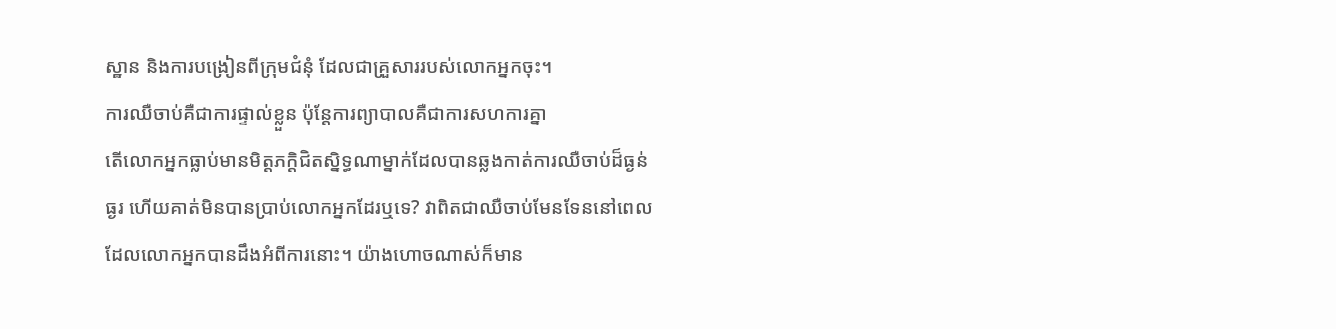ស្ឋាន និងការបង្រៀនពីក្រុមជំនុំ ដែលជាគ្រួសាររបស់លោកអ្នកចុះ។
ការឈឺចាប់គឺជាការផ្ទាល់ខ្លួន ប៉ុន្តែការព្យាបាលគឺជាការសហការគ្នា
តើលោកអ្នកធ្លាប់មានមិត្តភក្ដិជិតស្និទ្ធណាម្នាក់ដែលបានឆ្លងកាត់ការឈឺចាប់ដ៏ធ្ងន់ធ្ងរ ហើយគាត់មិនបានប្រាប់លោកអ្នកដែរឬទេ? វាពិតជាឈឺចាប់មែនទែននៅពេលដែលលោកអ្នកបានដឹងអំពីការនោះ។ យ៉ាងហោចណាស់ក៏មាន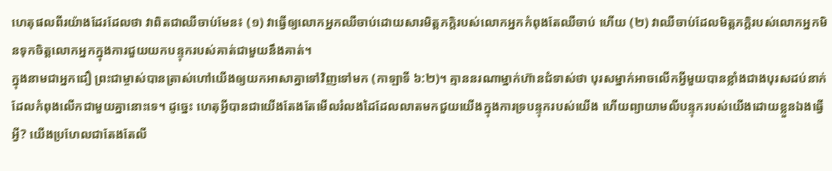ហេតុផលពីរយ៉ាងដែរដែលថា វាពិតជាឈឺចាប់មែន៖ (១) វាធ្វើឲ្យលោកអ្នកឈឺចាប់ដោយសារមិត្តភក្ដិរបស់លោកអ្នកកំពុងតែឈឺចាប់ ហើយ (២) វាឈឺចាប់ដែលមិត្តភក្ដិរបស់លោកអ្នកមិនទុកចិត្តលោកអ្នកក្នុងការជួយយកបន្ទុករបស់គាត់ជាមួយនឹងគាត់។
ក្នុងនាមជាអ្នកជឿ ព្រះជាម្ចាស់បានត្រាស់ហៅយើងឲ្យយកអាសាគ្នាទៅវិញទៅមក (កាឡាទី ៦:២)។ គ្មាននរណាម្នាក់ហ៊ានជំទាស់ថា បុរសម្នាក់អាចលើកអ្វីមួយបានខ្លាំងជាងបុរសដប់នាក់ដែលកំពុងលើកជាមួយគ្នានោះទេ។ ដូច្នេះ ហេតុអ្វីបានជាយើងតែងតែមើលរំលងដៃដែលលាតមកជួយយើងក្នុងការទ្របន្ទុករបស់យើង ហើយព្យាយាមលីបន្ទុករបស់យើងដោយខ្លួនឯងធ្វើអ្វី? យើងប្រហែលជាតែងតែលី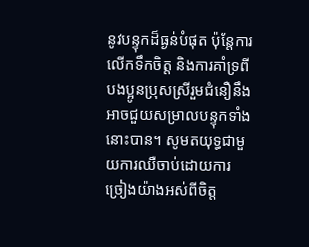នូវបន្ទុកដ៏ធ្ងន់បំផុត ប៉ុន្តែការលើកទឹកចិត្ត និងការគាំទ្រពីបងប្អូនប្រុសស្រីរួមជំនឿនឹងអាចជួយសម្រាលបន្ទុកទាំងនោះបាន។ សូមតយុទ្ធជាមួយការឈឺចាប់ដោយការច្រៀងយ៉ាងអស់ពីចិត្ត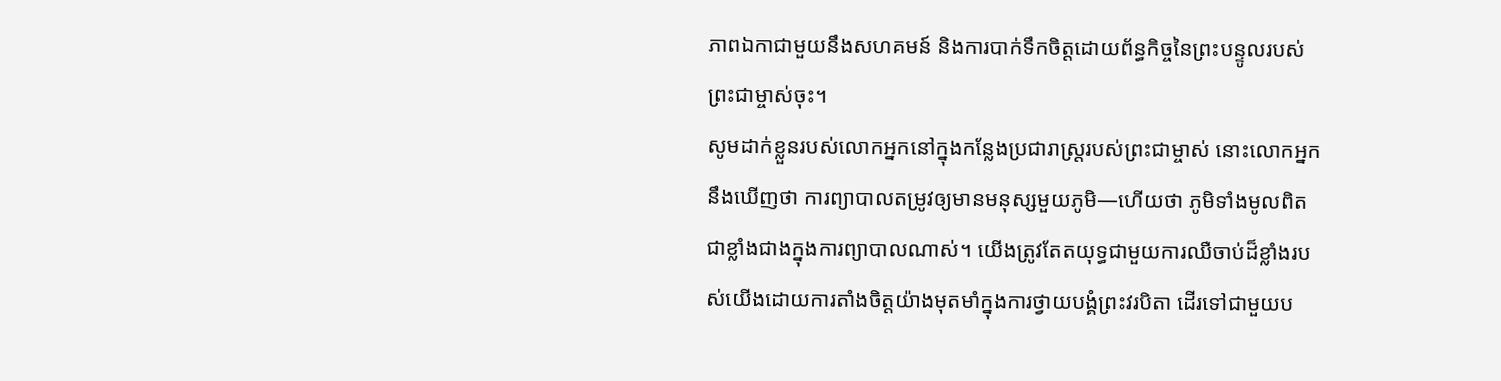ភាពឯកាជាមួយនឹងសហគមន៍ និងការបាក់ទឹកចិត្តដោយព័ន្ធកិច្ចនៃព្រះបន្ទូលរបស់ព្រះជាម្ចាស់ចុះ។
សូមដាក់ខ្លួនរបស់លោកអ្នកនៅក្នុងកន្លែងប្រជារាស្ត្ររបស់ព្រះជាម្ចាស់ នោះលោកអ្នកនឹងឃើញថា ការព្យាបាលតម្រូវឲ្យមានមនុស្សមួយភូមិ—ហើយថា ភូមិទាំងមូលពិតជាខ្លាំងជាងក្នុងការព្យាបាលណាស់។ យើងត្រូវតែតយុទ្ធជាមួយការឈឺចាប់ដ៏ខ្លាំងរបស់យើងដោយការតាំងចិត្តយ៉ាងមុតមាំក្នុងការថ្វាយបង្គំព្រះវរបិតា ដើរទៅជាមួយប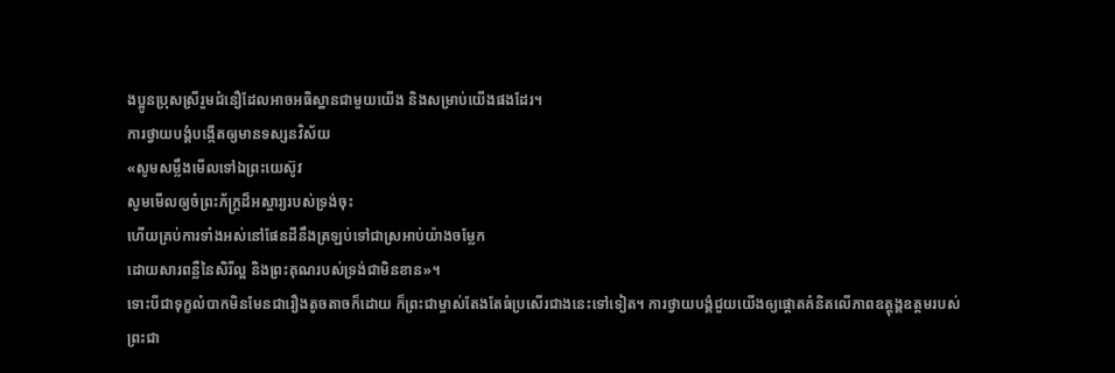ងប្អូនប្រុសស្រីរួមជំនឿដែលអាចអធិស្ឋានជាមួយយើង និងសម្រាប់យើងផងដែរ។
ការថ្វាយបង្គំបង្កើតឲ្យមានទស្សនវិស័យ
«សូមសម្លឹងមើលទៅឯព្រះយេស៊ូវ
សូមមើលឲ្យចំព្រះភ័ក្ដ្រដ៏អស្ចារ្យរបស់ទ្រង់ចុះ
ហើយគ្រប់ការទាំងអស់នៅផែនដីនឹងត្រឡប់ទៅជាស្រអាប់យ៉ាងចម្លែក
ដោយសារពន្លឺនៃសិរីល្អ និងព្រះគុណរបស់ទ្រង់ជាមិនខាន»។
ទោះបីជាទុក្ខលំបាកមិនមែនជារឿងតូចតាចក៏ដោយ ក៏ព្រះជាម្ចាស់តែងតែធំប្រសើរជាងនេះទៅទៀត។ ការថ្វាយបង្គំជួយយើងឲ្យផ្ដោតគំនិតលើភាពឧត្ដុង្គឧត្ដមរបស់ព្រះជា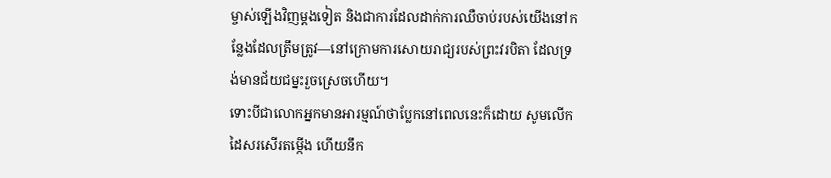ម្ចាស់ឡើងវិញម្ដងទៀត និងជាការដែលដាក់ការឈឺចាប់របស់យើងនៅកន្លែងដែលត្រឹមត្រូវ—នៅក្រោមការសោយរាជ្យរបស់ព្រះវរបិតា ដែលទ្រង់មានជ័យជម្នះរួចស្រេចហើយ។
ទោះបីជាលោកអ្នកមានអារម្មណ៍ថាប្លែកនៅពេលនេះក៏ដោយ សូមលើកដៃសរសើរតម្កើង ហើយនឹក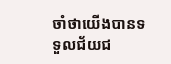ចាំថាយើងបានទទួលជ័យជ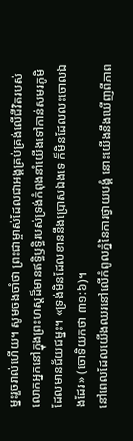ម្នះរួចរាល់ហើយ។ សូមចងចាំថា ព្រះជាម្ចាស់ដែលជាអង្គគ្រប់គ្រង់លើជីវិតរបស់លោកអ្នកនៅក្នុងព្រះហស្តដ៏មានឥទ្ធិឫទ្ធិរបស់ទ្រង់កំពុងនាំយើងទៅកាន់សមរភូមិដែលមានជ័យជម្នះ។ «ទ្រង់មិនដែលខាននឹងប្រោសឯងទេ ក៏មិនដែលលះចោលឯងដែរ» (ចោទិយកថា ៣១:៦)។
នៅពេលដែលយើងឈរនៅលើកំពូលភ្នំនៃការថ្វាយបង្គំ នោះយើងនឹងឃើញពីភាព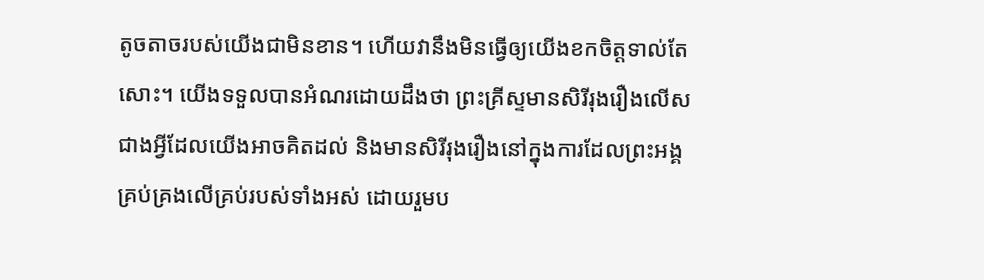តូចតាចរបស់យើងជាមិនខាន។ ហើយវានឹងមិនធ្វើឲ្យយើងខកចិត្តទាល់តែសោះ។ យើងទទួលបានអំណរដោយដឹងថា ព្រះគ្រីស្ទមានសិរីរុងរឿងលើសជាងអ្វីដែលយើងអាចគិតដល់ និងមានសិរីរុងរឿងនៅក្នុងការដែលព្រះអង្គគ្រប់គ្រងលើគ្រប់របស់ទាំងអស់ ដោយរួមប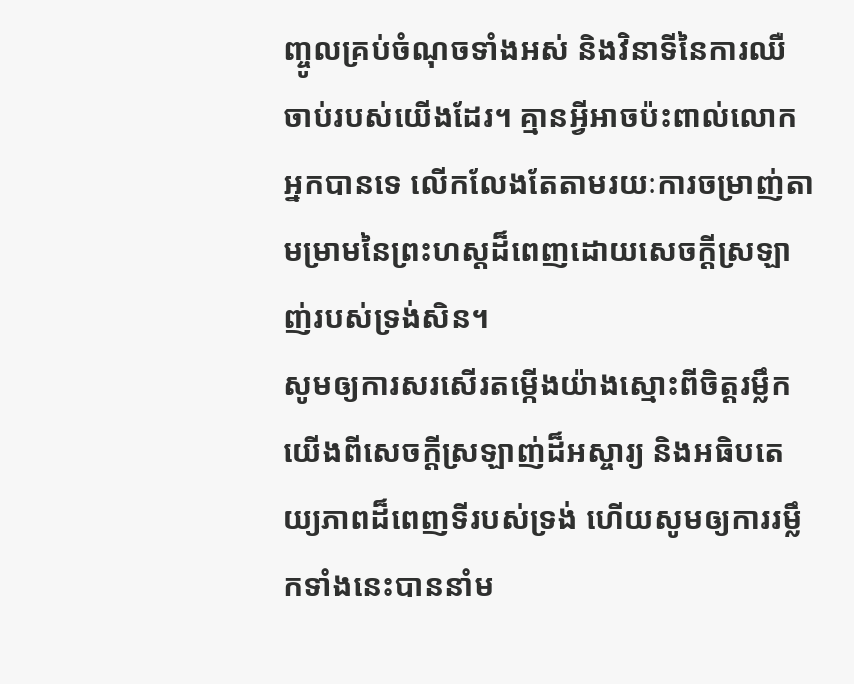ញ្ចូលគ្រប់ចំណុចទាំងអស់ និងវិនាទីនៃការឈឺចាប់របស់យើងដែរ។ គ្មានអ្វីអាចប៉ះពាល់លោកអ្នកបានទេ លើកលែងតែតាមរយៈការចម្រាញ់តាមម្រាមនៃព្រះហស្តដ៏ពេញដោយសេចក្ដីស្រឡាញ់របស់ទ្រង់សិន។
សូមឲ្យការសរសើរតម្កើងយ៉ាងស្មោះពីចិត្តរម្លឹកយើងពីសេចក្ដីស្រឡាញ់ដ៏អស្ចារ្យ និងអធិបតេយ្យភាពដ៏ពេញទីរបស់ទ្រង់ ហើយសូមឲ្យការរម្លឹកទាំងនេះបាននាំម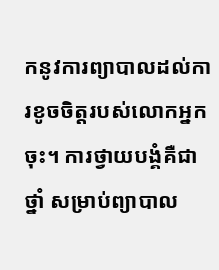កនូវការព្យាបាលដល់ការខូចចិត្តរបស់លោកអ្នកចុះ។ ការថ្វាយបង្គំគឺជាថ្នាំ សម្រាប់ព្យាបាល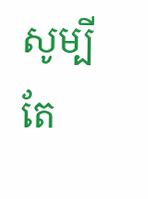សូម្បីតែ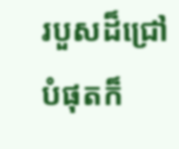របួសដ៏ជ្រៅបំផុតក៏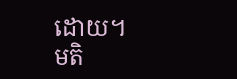ដោយ។
មតិ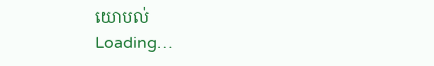យោបល់
Loading…